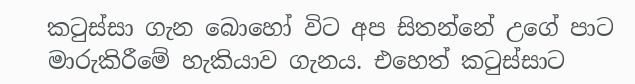කටුස්සා ගැන බොහෝ විට අප සිතන්නේ උගේ පාට මාරුකිරීමේ හැකියාව ගැනය. එහෙත් කටුස්සාට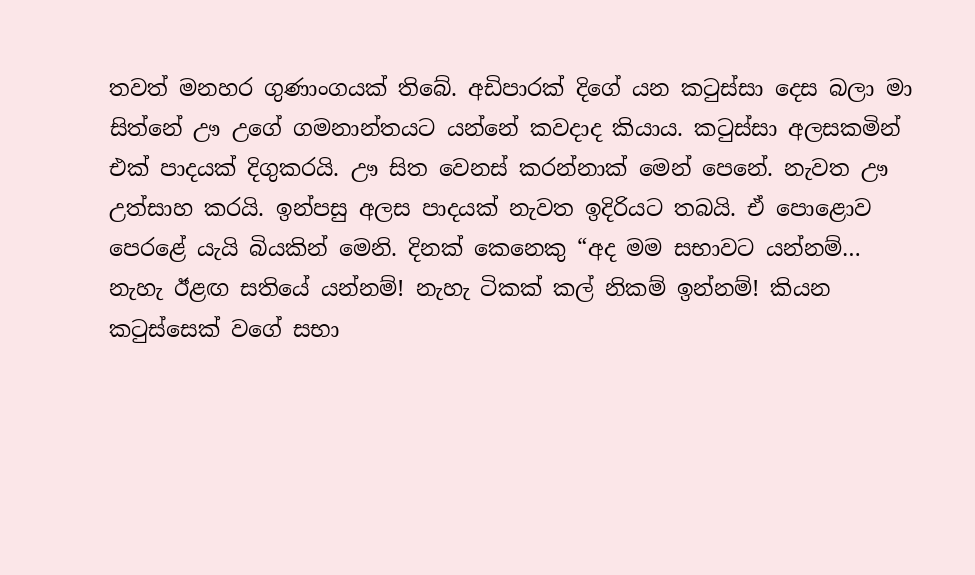තවත් මනහර ගුණාංගයක් තිබේ. අඩිපාරක් දිගේ යන කටුස්සා දෙස බලා මා සිත්නේ ඌ උගේ ගමනාන්තයට යන්නේ කවදාද කියාය. කටුස්සා අලසකමින් එක් පාදයක් දිගුකරයි. ඌ සිත වෙනස් කරන්නාක් මෙන් පෙනේ. නැවත ඌ උත්සාහ කරයි. ඉන්පසු අලස පාදයක් නැවත ඉදිරියට තබයි. ඒ පොළොව පෙරළේ යැයි බියකින් මෙනි. දිනක් කෙනෙකු “අද මම සභාවට යන්නම්… නැහැ ඊළඟ සතියේ යන්නම්! නැහැ ටිකක් කල් නිකම් ඉන්නම්! කියන කටුස්සෙක් වගේ සභා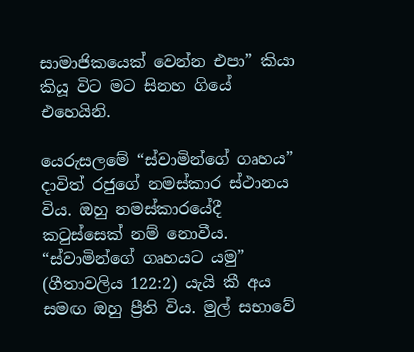සාමාජිකයෙක් වෙන්න එපා” කියා කියූ විට මට සිනහ ගියේ එහෙයිනි.

යෙරුසලමේ “ස්වාමින්ගේ ගෘහය” දාවිත් රජුගේ නමස්කාර ස්ථානය විය. ඔහු නමස්කාරයේදී කටුස්සෙක් නම් නොවීය. “ස්වාමින්ගේ ගෘහයට යමු” (ගීතාවලිය 122:2) යැයි කී අය සමඟ ඔහු ප්‍රීති විය. මුල් සභාවේ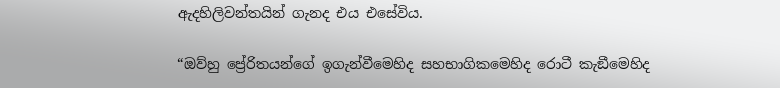ඇදහිලිවන්තයින් ගැනද එය එසේවිය.

“ඔව්හු ප්‍රේරිතයන්ගේ ඉගැන්වීමෙහිද සහභාගිකමෙහිද රොටී කැඞීමෙහිද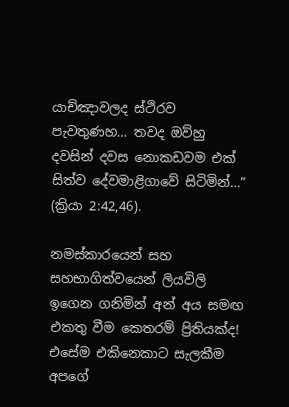යාච්ඤාවලද ස්ථිරව පැවතුණහ… තවද ඔව්හු දවසින් දවස නොකඩවම එක් සිත්ව දේවමාළිගාවේ සිටිමින්…” (ක්‍රියා 2:42,46).

නමස්කාරයෙන් සහ සහභාගිත්වයෙන් ලියවිලි ඉගෙන ගනිමින් අන් අය සමඟ එකතු වීම කෙතරම් ප්‍රිතියක්ද! එසේම එකිනෙකාට සැලකීම අපගේ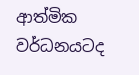ආත්මික වර්ධනයටද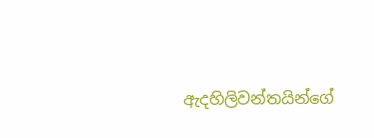ඇදහිලිවන්තයින්ගේ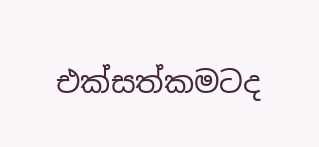එක්සත්කමටද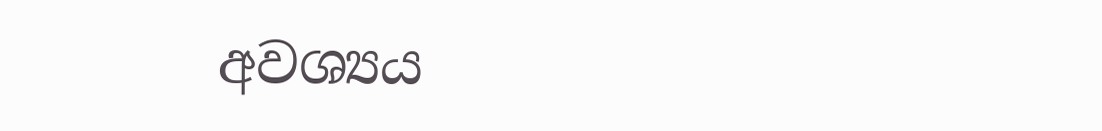අවශ්‍යය